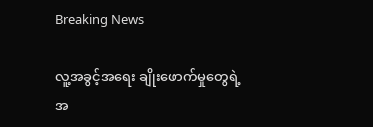Breaking News

လူ့အခွင့်အရေး ချိုးဖောက်မှုတွေရဲ့ အ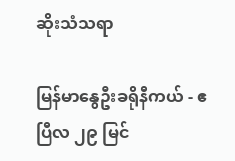ဆိုးသံသရာ

မြန်မာနွေဦးခရိုနီကယ် - ဧပြီလ ၂၉ မြင်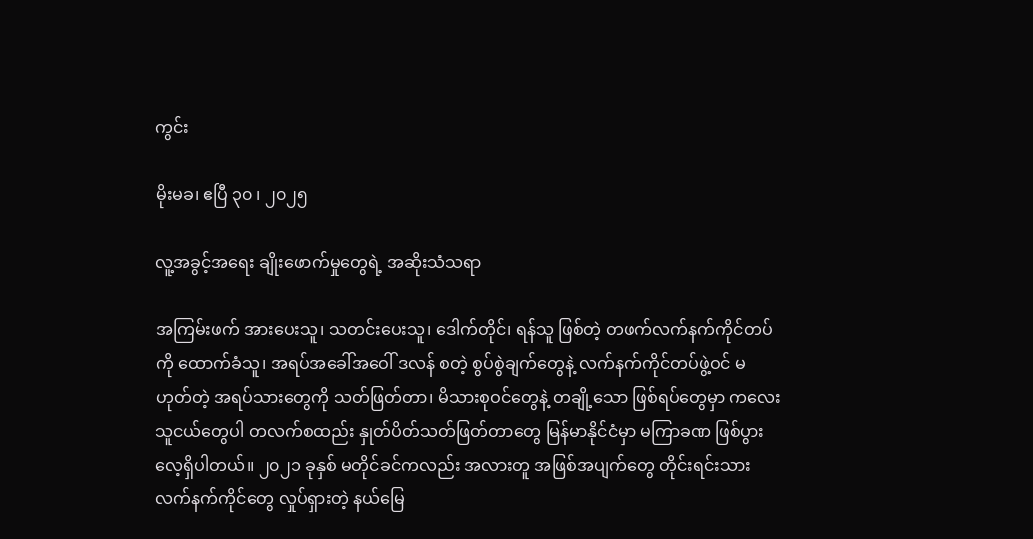ကွင်း

မိုးမခ၊ ဧပြီ ၃၀ ၊ ၂၀၂၅

လူ့အခွင့်အရေး ချိုးဖောက်မှုတွေရဲ့ အဆိုးသံသရာ

အကြမ်းဖက် အားပေးသူ၊ သတင်းပေးသူ၊ ဒေါက်တိုင်၊ ရန်သူ ဖြစ်တဲ့ တဖက်လက်နက်ကိုင်တပ်ကို ထောက်ခံသူ၊ အရပ်အခေါ်အဝေါ် ဒလန် စတဲ့ စွပ်စွဲချက်တွေနဲ့ လက်နက်ကိုင်တပ်ဖွဲ့ဝင် မဟုတ်တဲ့ အရပ်သားတွေကို သတ်ဖြတ်တာ၊ မိသားစုဝင်တွေနဲ့ တချို့သော ဖြစ်ရပ်တွေမှာ ကလေးသူငယ်တွေပါ တလက်စထည်း နှုတ်ပိတ်သတ်ဖြတ်တာတွေ မြန်မာနိုင်ငံမှာ မကြာခဏ ဖြစ်ပွားလေ့ရှိပါတယ်။ ၂၀၂၁ ခုနှစ် မတိုင်ခင်ကလည်း အလားတူ အဖြစ်အပျက်တွေ တိုင်းရင်းသား လက်နက်ကိုင်တွေ လှုပ်ရှားတဲ့ နယ်မြေ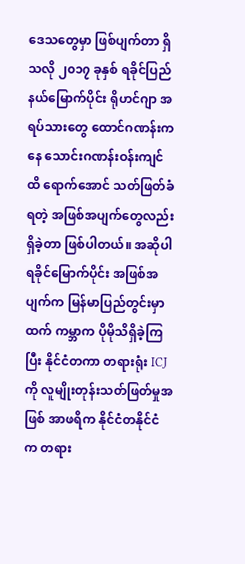ဒေသတွေမှာ ဖြစ်ပျက်တာ ရှိသလို ၂၀၁၇ ခုနှစ် ရခိုင်ပြည်နယ်မြောက်ပိုင်း ရိုဟင်ဂျာ အရပ်သားတွေ ထောင်ဂဏန်းကနေ သောင်းဂဏန်းဝန်းကျင်ထိ ရောက်အောင် သတ်ဖြတ်ခံရတဲ့ အဖြစ်အပျက်တွေလည်း ရှိခဲ့တာ ဖြစ်ပါတယ်။ အဆိုပါ ရခိုင်မြောက်ပိုင်း အဖြစ်အပျက်က မြန်မာပြည်တွင်းမှာထက် ကမ္ဘာက ပိုမိုသိရှိခဲ့ကြပြီး နိုင်ငံတကာ တရားရုံး ICJ ကို လူမျိုးတုန်းသတ်ဖြတ်မှုအဖြစ် အာဖရိက နိုင်ငံတနိုင်ငံက တရား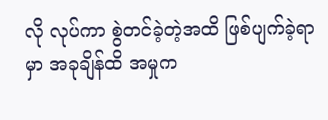လို လုပ်ကာ စွဲတင်ခဲ့တဲ့အထိ ဖြစ်ပျက်ခဲ့ရာမှာ အခုချိန်ထိ အမှုက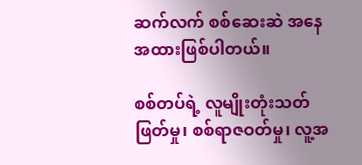ဆက်လက် စစ်ဆေးဆဲ အနေအထားဖြစ်ပါတယ်။

စစ်တပ်ရဲ့ လူမျိုးတုံးသတ်ဖြတ်မှု၊ စစ်ရာဇဝတ်မှု၊ လူ့အ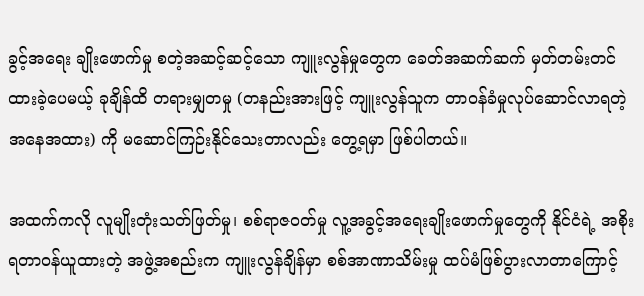ခွင့်အရေး ချိုးဖောက်မှု စတဲ့အဆင့်ဆင့်သော ကျူးလွန်မှုတွေက ခေတ်အဆက်ဆက် မှတ်တမ်းတင်ထားခဲ့ပေမယ့် ခုချိန်ထိ တရားမျှတမှု (တနည်းအားဖြင့် ကျူးလွန်သူက တာဝန်ခံမှုလုပ်ဆောင်လာရတဲ့အနေအထား) ကို မဆောင်ကြဉ်းနိုင်သေးတာလည်း တွေ့ရမှာ ဖြစ်ပါတယ်။

အထက်ကလို လူမျိုးတုံးသတ်ဖြတ်မှု၊ စစ်ရာဇဝတ်မှု လူ့အခွင့်အရေးချိုးဖောက်မှုတွေကို နိုင်ငံရဲ့ အစိုးရတာဝန်ယူထားတဲ့ အဖွဲ့အစည်းက ကျူးလွန်ချိန်မှာ စစ်အာဏာသိမ်းမှု ထပ်မံဖြစ်ပွားလာတာကြောင့်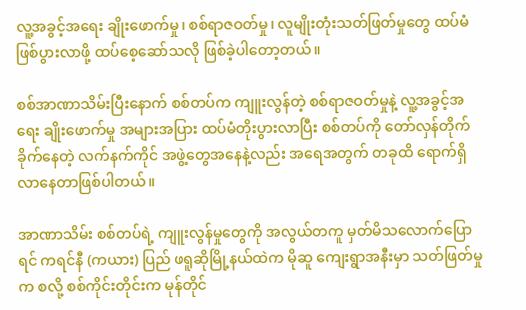လူ့အခွင့်အရေး ချိုးဖောက်မှု၊ စစ်ရာဇဝတ်မှု၊ လူမျိုးတုံးသတ်ဖြတ်မှုတွေ ထပ်မံဖြစ်ပွားလာဖို့ ထပ်စေ့ဆော်သလို ဖြစ်ခဲ့ပါတော့တယ်။

စစ်အာဏာသိမ်းပြီးနောက် စစ်တပ်က ကျူးလွန်တဲ့ စစ်ရာဇဝတ်မှုနဲ့ လူ့အခွင့်အရေး ချိုးဖောက်မှု အများအပြား ထပ်မံတိုးပွားလာပြီး စစ်တပ်ကို တော်လှန်တိုက်ခိုက်နေတဲ့ လက်နက်ကိုင် အဖွဲ့တွေအနေနဲ့လည်း အရေအတွက် တခုထိ ရောက်ရှိလာနေတာဖြစ်ပါတယ်။

အာဏာသိမ်း စစ်တပ်ရဲ့ ကျူးလွန်မှုတွေကို အလွယ်တကူ မှတ်မိသလောက်ပြောရင် ကရင်နီ (ကယား) ပြည် ဖရူဆိုမြို့နယ်ထဲက မိုဆူ ကျေးရွာအနီးမှာ သတ်ဖြတ်မှုက စလို့ စစ်ကိုင်းတိုင်းက မုန်တိုင်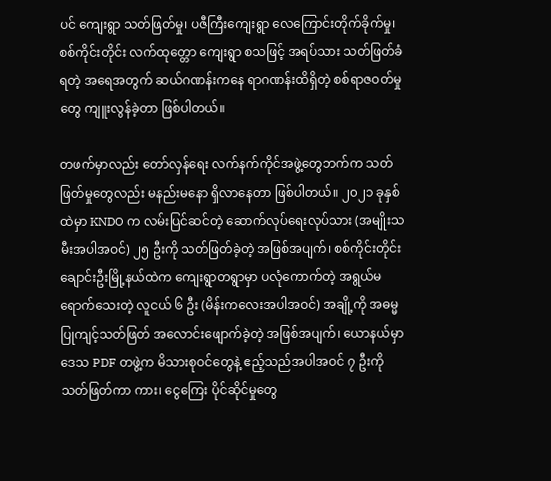ပင် ကျေးရွာ သတ်ဖြတ်မှု၊ ပဇီကြီးကျေးရွာ လေကြောင်းတိုက်ခိုက်မှု၊ စစ်ကိုင်းတိုင်း လက်ထုတ္တော ကျေးရွာ စသဖြင့် အရပ်သား သတ်ဖြတ်ခံရတဲ့ အရေအတွက် ဆယ်ဂဏန်းကနေ ရာဂဏန်းထိရှိတဲ့ စစ်ရာဇဝတ်မှုတွေ ကျူးလွန်ခဲ့တာ ဖြစ်ပါတယ်။

တဖက်မှာလည်း တော်လှန်ရေး လက်နက်ကိုင်အဖွဲ့တွေဘက်က သတ်ဖြတ်မှုတွေလည်း မနည်းမနော ရှိလာနေတာ ဖြစ်ပါတယ်။ ၂၀၂၁ ခုနှစ်ထဲမှာ KNDO က လမ်းပြင်ဆင်တဲ့ ဆောက်လုပ်ရေးလုပ်သား (အမျိုးသမီးအပါအဝင်) ၂၅ ဦးကို သတ်ဖြတ်ခဲ့တဲ့ အဖြစ်အပျက်၊ စစ်ကိုင်းတိုင်း ချောင်းဦးမြို့နယ်ထဲက ကျေးရွာတရွာမှာ ပလုံကောက်တဲ့ အရွယ်မရောက်သေးတဲ့ လူငယ် ၆ ဦး (မိန်းကလေးအပါအဝင်) အချို့ကို အဓမ္မပြုကျင့်သတ်ဖြတ် အလောင်းဖျောက်ခဲ့တဲ့ အဖြစ်အပျက်၊ ယောနယ်မှာ ဒေသ PDF တဖွဲ့က မိသားစုဝင်တွေနဲ့ ဧည့်သည်အပါအဝင် ၇ ဦးကို သတ်ဖြတ်ကာ ကား၊ ငွေကြေး ပိုင်ဆိုင်မှုတွေ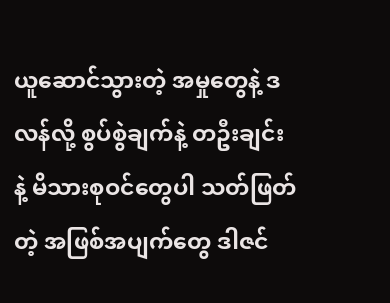ယူဆောင်သွားတဲ့ အမှုတွေနဲ့ ဒလန်လို့ စွပ်စွဲချက်နဲ့ တဦးချင်း နဲ့ မိသားစုဝင်တွေပါ သတ်ဖြတ်တဲ့ အဖြစ်အပျက်တွေ ဒါဇင်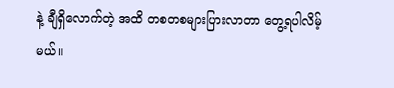နဲ့ ချီရှိလောက်တဲ့ အထိ တစတစများပြားလာတာ တွေ့ရပါလိမ့်မယ်။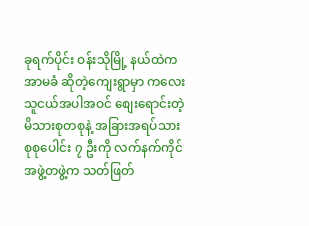ခုရက်ပိုင်း ဝန်းသိုမြို့ နယ်ထဲက အာမခံ ဆိုတဲ့ကျေးရွာမှာ ကလေးသူငယ်အပါအဝင် စျေးရောင်းတဲ့ မိသားစုတစုနဲ့ အခြားအရပ်သား စုစုပေါင်း ၇ ဦးကို လက်နက်ကိုင် အဖွဲ့တဖွဲ့က သတ်ဖြတ်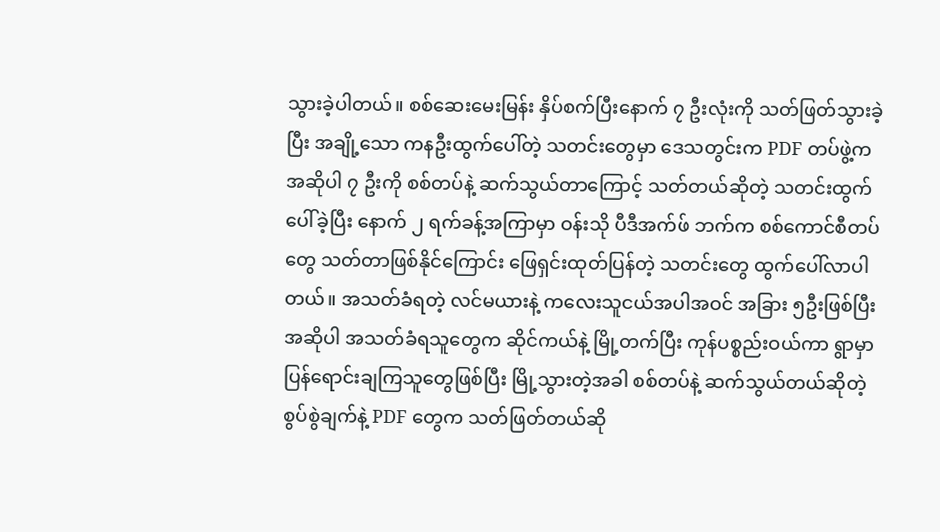သွားခဲ့ပါတယ်။ စစ်ဆေးမေးမြန်း နှိပ်စက်ပြီးနောက် ၇ ဦးလုံးကို သတ်ဖြတ်သွားခဲ့ပြီး အချို့သော ကနဦးထွက်ပေါ်တဲ့ သတင်းတွေမှာ ဒေသတွင်းက PDF တပ်ဖွဲ့က အဆိုပါ ၇ ဦးကို စစ်တပ်နဲ့ ဆက်သွယ်တာကြောင့် သတ်တယ်ဆိုတဲ့ သတင်းထွက်ပေါ်ခဲ့ပြီး နောက် ၂ ရက်ခန့်အကြာမှာ ဝန်းသို ပီဒီအက်ဖ် ဘက်က စစ်ကောင်စီတပ်တွေ သတ်တာဖြစ်နိုင်ကြောင်း ဖြေရှင်းထုတ်ပြန်တဲ့ သတင်းတွေ ထွက်ပေါ်လာပါတယ်။ အသတ်ခံရတဲ့ လင်မယားနဲ့ ကလေးသူငယ်အပါအဝင် အခြား ၅ဦးဖြစ်ပြီး အဆိုပါ အသတ်ခံရသူတွေက ဆိုင်ကယ်နဲ့ မြို့တက်ပြီး ကုန်ပစ္စည်းဝယ်ကာ ရွာမှာပြန်ရောင်းချကြသူတွေဖြစ်ပြီး မြို့သွားတဲ့အခါ စစ်တပ်နဲ့ ဆက်သွယ်တယ်ဆိုတဲ့ စွပ်စွဲချက်နဲ့ PDF တွေက သတ်ဖြတ်တယ်ဆို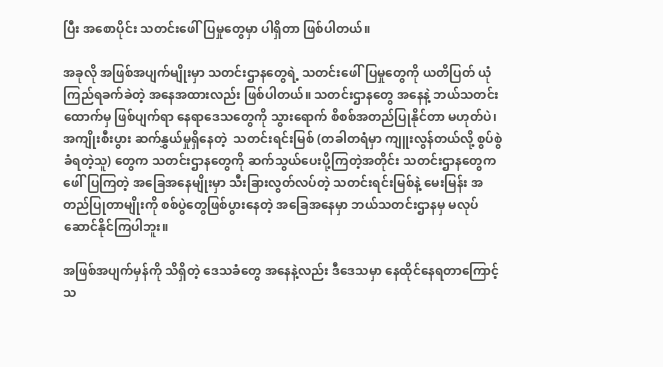ပြီး အစောပိုင်း သတင်းဖေါ်ပြမှုတွေမှာ ပါရှိတာ ဖြစ်ပါတယ်။

အခုလို အဖြစ်အပျက်မျိုးမှာ သတင်းဌာနတွေရဲ့ သတင်းဖေါ်ပြမှုတွေကို ယတိပြတ် ယုံကြည်ရခက်ခဲတဲ့ အနေအထားလည်း ဖြစ်ပါတယ်။ သတင်းဌာနတွေ အနေနဲ့ ဘယ်သတင်းထောက်မှ ဖြစ်ပျက်ရာ နေရာဒေသတွေကို သွားရောက် စိစစ်အတည်ပြုနိုင်တာ မဟုတ်ပဲ၊ အကျိုးစီးပွား ဆက်နွှယ်မှုရှိနေတဲ့  သတင်းရင်းမြစ် (တခါတရံမှာ ကျူးလွန်တယ်လို့ စွပ်စွဲခံရတဲ့သူ) တွေက သတင်းဌာနတွေကို ဆက်သွယ်ပေးပို့ကြတဲ့အတိုင်း သတင်းဌာနတွေက ဖေါ်ပြကြတဲ့ အခြေအနေမျိုးမှာ သီးခြားလွတ်လပ်တဲ့ သတင်းရင်းမြစ်နဲ့ မေးမြန်း အတည်ပြုတာမျိုးကို စစ်ပွဲတွေဖြစ်ပွားနေတဲ့ အခြေအနေမှာ ဘယ်သတင်းဌာနမှ မလုပ်ဆောင်နိုင်ကြပါဘူး။

အဖြစ်အပျက်မှန်ကို သိရှိတဲ့ ဒေသခံတွေ အနေနဲ့လည်း ဒီဒေသမှာ နေထိုင်နေရတာကြောင့် သ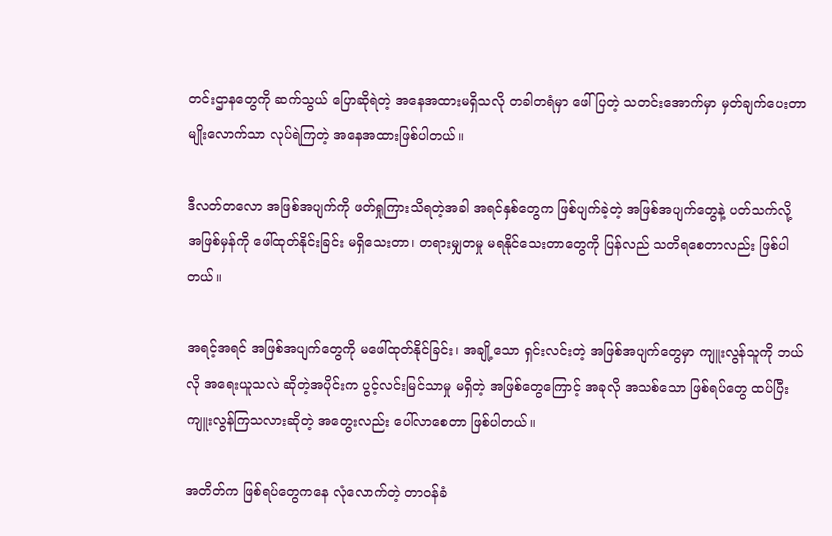တင်းဌာနတွေကို ဆက်သွယ် ပြောဆိုရဲတဲ့ အနေအထားမရှိသလို တခါတရံမှာ ဖေါ်ပြတဲ့ သတင်းအောက်မှာ မှတ်ချက်ပေးတာမျိုးလောက်သာ လုပ်ရဲကြတဲ့ အနေအထားဖြစ်ပါတယ်။

ဒီလတ်တလော အဖြစ်အပျက်ကို ဖတ်ရှုကြားသိရတဲ့အခါ အရင်နှစ်တွေက ဖြစ်ပျက်ခဲ့တဲ့ အဖြစ်အပျက်တွေနဲ့ ပတ်သက်လို့ အဖြစ်မှန်ကို ဖေါ်ထုတ်နိုင်းခြင်း မရှိသေးတာ၊ တရားမျှတမှု မရနိုင်သေးတာတွေကို ပြန်လည် သတိရစေတာလည်း ဖြစ်ပါတယ်။

အရင့်အရင် အဖြစ်အပျက်တွေကို မဖေါ်ထုတ်နိုင်ခြင်း၊ အချို့သော ရှင်းလင်းတဲ့ အဖြစ်အပျက်တွေမှာ ကျူးလွန်သူကို ဘယ်လို အရေးယူသလဲ ဆိုတဲ့အပိုင်းက ပွင့်လင်းမြင်သာမှု မရှိတဲ့ အဖြစ်တွေကြောင့် အခုလို အသစ်သော ဖြစ်ရပ်တွေ ထပ်ပြီးကျူးလွန်ကြသလားဆိုတဲ့ အတွေးလည်း ပေါ်လာစေတာ ဖြစ်ပါတယ်။

အတိတ်က ဖြစ်ရပ်တွေကနေ လုံလောက်တဲ့ တာဝန်ခံ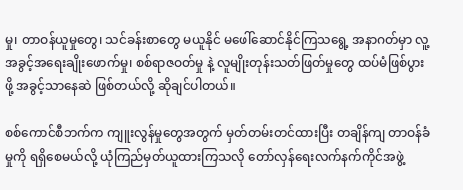မှု၊ တာဝန်ယူမှုတွေ၊ သင်ခန်းစာတွေ မယူနိုင် မဖေါ်ဆောင်နိုင်ကြသရွေ့ အနာဂတ်မှာ လူ့အခွင့်အရေးချိုးဖောက်မှု၊ စစ်ရာဇဝတ်မှု နဲ့ လူမျိုးတုန်းသတ်ဖြတ်မှုတွေ ထပ်မံဖြစ်ပွားဖို့ အခွင့်သာနေဆဲ ဖြစ်တယ်လို့ ဆိုချင်ပါတယ်။

စစ်ကောင်စီဘက်က ကျူးလွန်မှုတွေအတွက် မှတ်တမ်းတင်ထားပြီး တချိန်ကျ တာဝန်ခံမှုကို ရရှိစေမယ်လို့ ယုံကြည်မှတ်ယူထားကြသလို တော်လှန်ရေးလက်နက်ကိုင်အဖွဲ့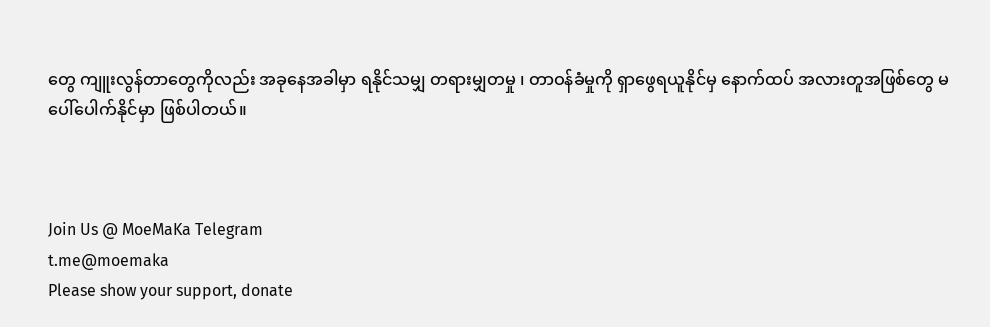တွေ ကျူးလွန်တာတွေကိုလည်း အခုနေအခါမှာ ရနိုင်သမျှ တရားမျှတမှု ၊ တာဝန်ခံမှုကို ရှာဖွေရယူနိုင်မှ နောက်ထပ် အလားတူအဖြစ်တွေ မပေါ်ပေါက်နိုင်မှာ ဖြစ်ပါတယ်။



Join Us @ MoeMaKa Telegram
t.me@moemaka
Please show your support, donate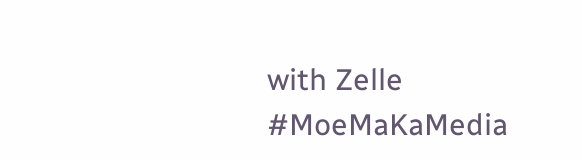with Zelle
#MoeMaKaMedia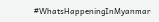#WhatsHappeningInMyanmar